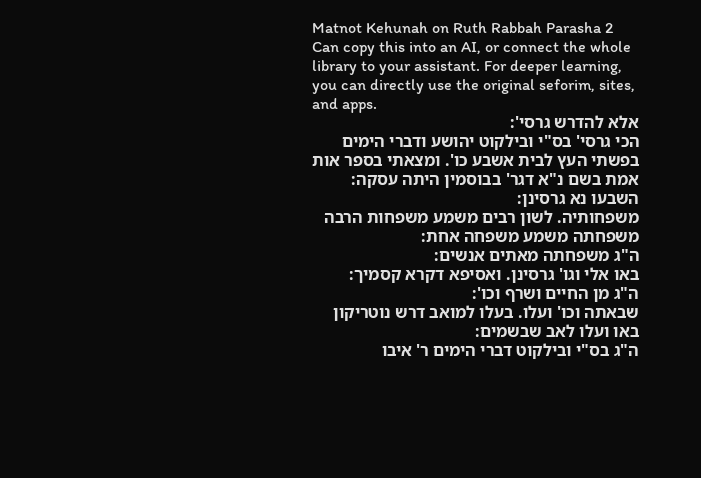Matnot Kehunah on Ruth Rabbah Parasha 2
Can copy this into an AI, or connect the whole library to your assistant. For deeper learning, you can directly use the original seforim, sites, and apps.
אלא להדרש גרסי':
הכי גרסי' בס"י ובילקוט יהושע ודברי הימים בפשתי העץ לבית אשבע כו'. ומצאתי בספר אות אמת בשם נ"א דגר' בבוסמין היתה עסקה:
השבעו נא גרסינן:
משפחותיה. לשון רבים משמע משפחות הרבה משפחתה משמע משפחה אחת:
ה"ג משפחתה מאתים אנשים:
באו אלי וגו' גרסינן. ואסיפא דקרא קסמיך:
ה"ג מן החיים ושרף וכו':
שבאתה וכו' ועלו. בעלו למואב דרש נוטריקון באו ועלו לאב שבשמים:
ה"ג בס"י ובילקוט דברי הימים ר' איבו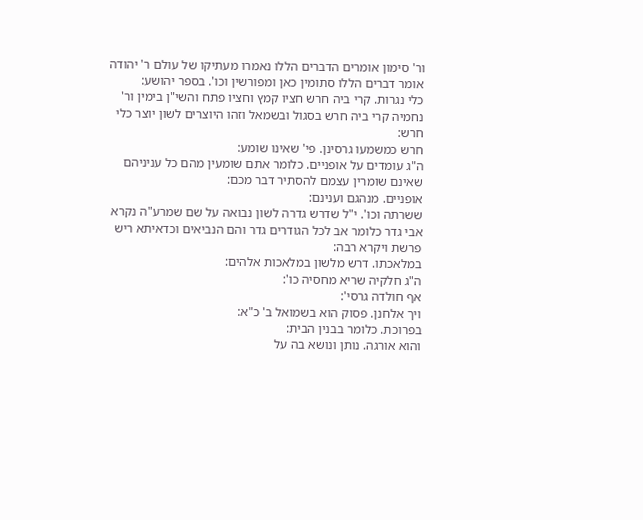ור' סימון אומרים הדברים הללו נאמרו מעתיקו של עולם ר' יהודה אומר דברים הללו סתומין כאן ומפורשין וכו'. בספר יהושע:
כלי נגרות. קרי ביה חרש חציו קמץ וחציו פתח והשי"ן בימין ור' נחמיה קרי ביה חרש בסגול ובשמאל וזהו היוצרים לשון יוצר כלי חרש:
חרש כמשמעו גרסינן. פי' שאינו שומע:
ה"ג עומדים על אופניים. כלומר אתם שומעין מהם כל עניניהם שאינם שומרין עצמם להסתיר דבר מכם:
אופניים. מנהגם וענינם:
ששרתה וכו'. י"ל שדרש גדרה לשון נבואה על שם שמרע"ה נקרא אבי גדר כלומר אב לכל הגודרים גדר והם הנביאים וכדאיתא ריש פרשת ויקרא רבה:
במלאכתו. דרש מלשון במלאכות אלהים:
ה"ג חלקיה שריא מחסיה כו':
אף חולדה גרסי':
ויך אלחנן. פסוק הוא בשמואל ב' כ"א:
בפרוכת. כלומר בבנין הבית:
והוא אורגה. נותן ונושא בה על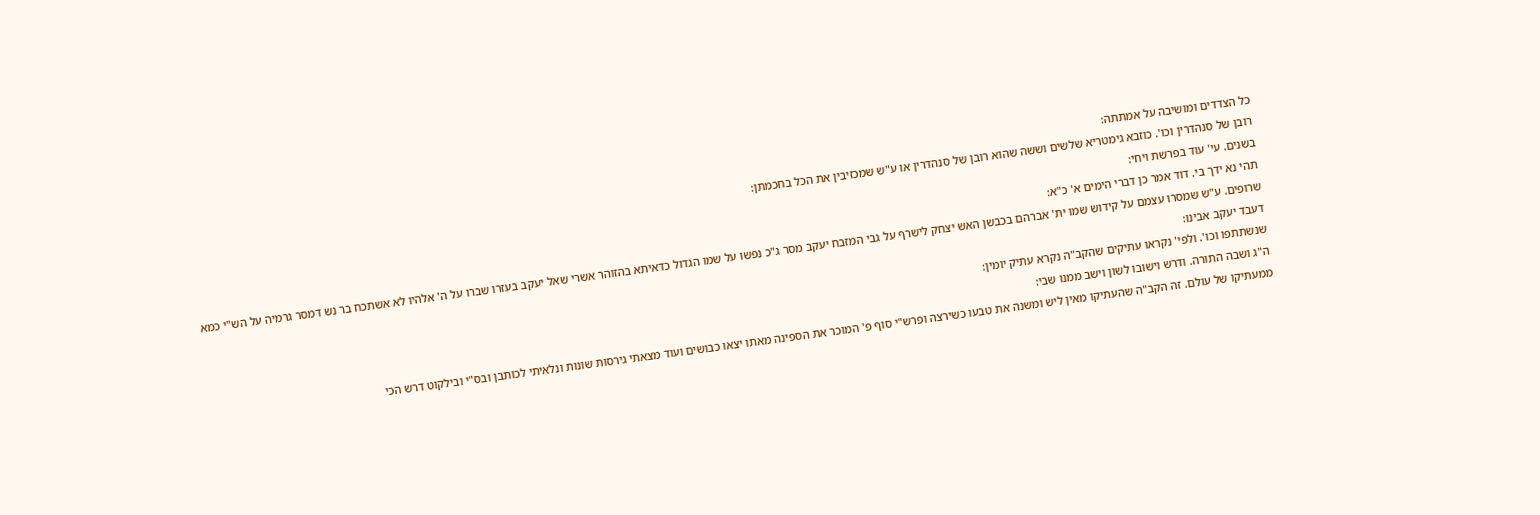כל הצדדים ומושיבה על אמתתה:
רובן של סנהדרין וכו'. כוזבא גימטריא שלשים וששה שהוא רובן של סנהדרין או ע"ש שמכזיבין את הכל בחכמתן:
בשנים. עי' עוד בפרשת ויחי:
תהי נא ידך בי. דוד אמר כן דברי הימים א' כ"א:
שרופים. ע"ש שמסרו עצמם על קידוש שמו ית' אברהם בכבשן האש יצחק לישרף על גבי המזבח יעקב מסר ג"כ נפשו על שמו הגדול כדאיתא בהזוהר אשרי שאל יעקב בעזרו שברו על ה' אלהיו לא אשתכח בר נש דמסר גרמיה על הש"י כמא דעבד יעקב אבינו:
שנשתתפו וכו'. ולפי' נקראו עתיקים שהקב"ה נקרא עתיק יומין:
ה"ג ושבה התורה. ודרש וישובו לשון וישב ממנו שבי:
ממעתיקו של עולם. זה הקב"ה שהעתיקו מאין ליש ומשנה את טבעו כשירצה ופרש"י סוף פ' המוכר את הספינה מאתו יצאו כבושים ועוד מצאתי גירסות שונות ונלאיתי לכותבן ובס"י ובילקוט דרש הכי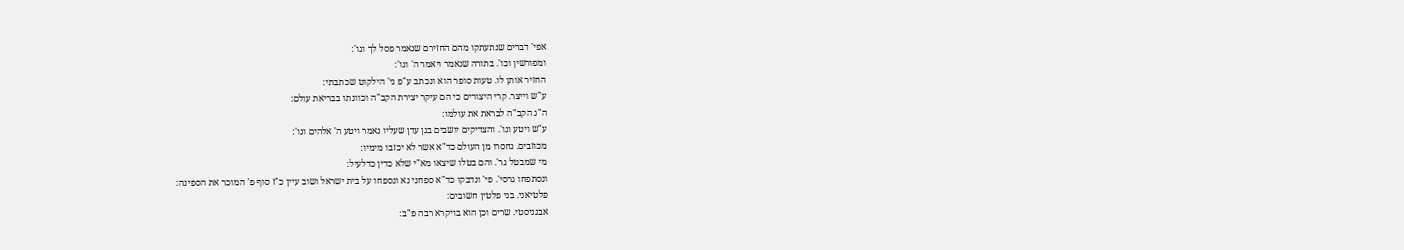אפי' דברים שנתעתקו מהם החזירם שנאמר פסל לך וגו':
ומפורשין וכו'. בתורה שנאמר ויאמר ה' וגו':
החזיר אותן לו. טעות סופר הוא ונכתב ע"פ גי' הילקוט שכתבתי:
ע"ש וייצר. קרי היצורים כי הם עיקר יצירת הקב"ה וכוונתו בבריאת עולם:
ה"ג הקב"ה לבראת את עולמו:
ע"ש ויטע וגו'. והצדיקים יושבים בגן עדן שעליו נאמר ויטע ה' אלהים וגו':
מכוזבים. נחסרו מן העולם כד"א אשר לא יכזבו מימיו:
מי שמבטל גר'. והם בטלו שיצאו מא"י שלא כדין כדלעיל:
ונסתפחו גרסי'. פי' ונדבקו כד"א ספחני נא ונספחו על בית ישראל ושוב עיין כ"ז סוף פ' המוכר את הספינה:
פלטיאני. בני פלטין חשובים:
אבגניסטי. שרים וכן הוא בויקרא רבה פ"ב: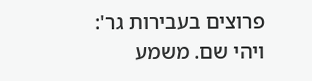פרוצים בעבירות גר':
ויהי שם. משמע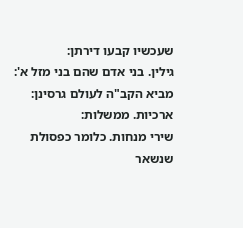שעכשיו קבעו דירתן:
גילין. בני אדם שהם בני מזל א':
מביא הקב"ה לעולם גרסינן:
ארכיות. ממשלות:
שירי מנחות. כלומר כפסולת שנשאר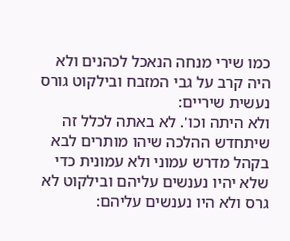כמו שירי מנחה הנאכל לכהנים ולא היה קרב על גבי המזבח ובילקוט גורס נעשית שיריים:
ולא היתה וכו'. לא באתה לכלל זה שיתחדש ההלכה שיהו מותרים לבא בקהל מדרש עמוני ולא עמונית כדי שלא יהיו נענשים עליהם ובילקוט לא גרס ולא היו נענשים עליהם: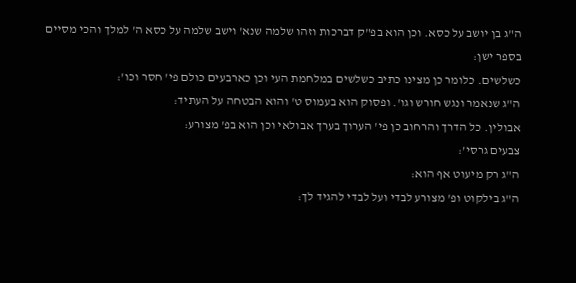ה"ג בן יושב על כסא. וכן הוא בפ"ק דברכות וזהו שלמה שנא' וישב שלמה על כסא ה' למלך והכי מסיים בספר ישן:
כשלשים. כלומר כן מצינו כתיב כשלשים במלחמת העי וכן כארבעים כולם פי' חסר וכו':
ה"ג שנאמר ונגש חורש וגו'. ופסוק הוא בעמוס ט' והוא הבטחה על העתיד:
אבולין. כל הדרך והרחוב כן פי' הערוך בערך אבולאי וכן הוא בפ' מצורע:
צבעים גרסי':
ה"ג רק מיעוט אף הוא:
ה"ג בילקוט ופ' מצורע לבדי ועל לבדי להגיד לך: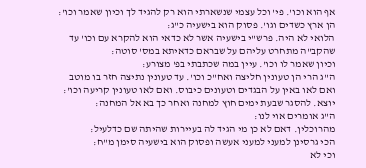אף הוא וכו'. פי' וכל עצמי שנשארתי הוא רק להגיד לך וכיון שאמר וכו':
הן ארץ כשדים וגו'. פסוק הוא בישעיה כ"ג:
הלואי לא היה. פרש"י בישעיה אשר לא כדאי הוא להקרא עם וכו' עד שהקב"ה מתחרט עליהם על שבראם כדאיתא במס' סוטה:
וכיון שאמר לו וכו'. עיין במה שכתבתי בפ' מצורע:
ה"ג הרי הן טעונין חליצה ואח"כ וכו'. עד טעונין נתיצה חזר בו מוטב ואם לאו באין על הבגדים וטעונים כיבוס. ואם לאו טעונין קריעה וכו':
יוצא. להסגר שבעת ימים חוץ למחנה ואחר כך בא אל המחנה:
ה"ג אומרים אוי לנו:
מהרוכלין. דאם לא כן מי הגיד לה בעיירות שהיתה שם כדלעיל:
הכי גרסינן למעני למעני אעשה ופסוק הוא בישעיה סימן מ"ח:
וכי לא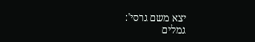יצא משם גרסי':
גמלים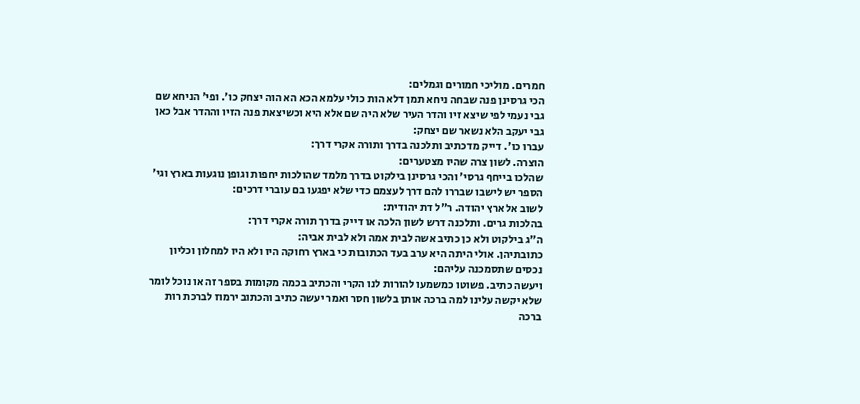חמרים. מוליכי חמורים וגמלים:
הכי גרסינן פנה שבחה ניחא תמן דלא הות כולי עלמא הכא הא הוה יצחק כו'. ופי' הניחא שם גבי נעמי לפי שיצא זיו והדר העיר שלא היה שם אלא היא וכשיצאת פנה הזיו וההדר אבל כאן גבי יעקב הלא נשאר שם יצחק:
עברו כו'. דייק מדכתיב ותלכנה בדרך ותורה אקרי דרך:
הוצרה. לשון צרה שהיו מצטערים:
שהלכו בייחף גרסי' והכי גרסינן בילקוט בדרך מלמד שהולכות יחפות וגופן נוגעות בארץ וגי' הספר יש לישבו שבררו להם דרך לעצמם כדי שלא יפגעו בם עוברי דרכים:
לשוב אל ארץ יהודה. ר"ל דת יהודית:
בהלכות גרים. ותלכנה דרש לשון הלכה או דייק בדרך תורה אקרי דרך:
ה"ג בילקוט ולא כן כתיב אשה לבית אמה ולא לבית אביה:
כתובתיהן. אולי היתה היא ערב בעד הכתובות כי בארץ רחוקה היו ולא היו למחלון וכליון נכסים שתסמכנה עליהם:
ויעשה כתיב. פשוטו כמשמעו להורות לנו הקרי והכתיב בכמה מקומות בספר זה או נוכל לומר שלא יקשה עלינו למה ברכה אותן בלשון חסר ואמר יעשה כתיב והכתוב ירמוז לברכת רות ברכה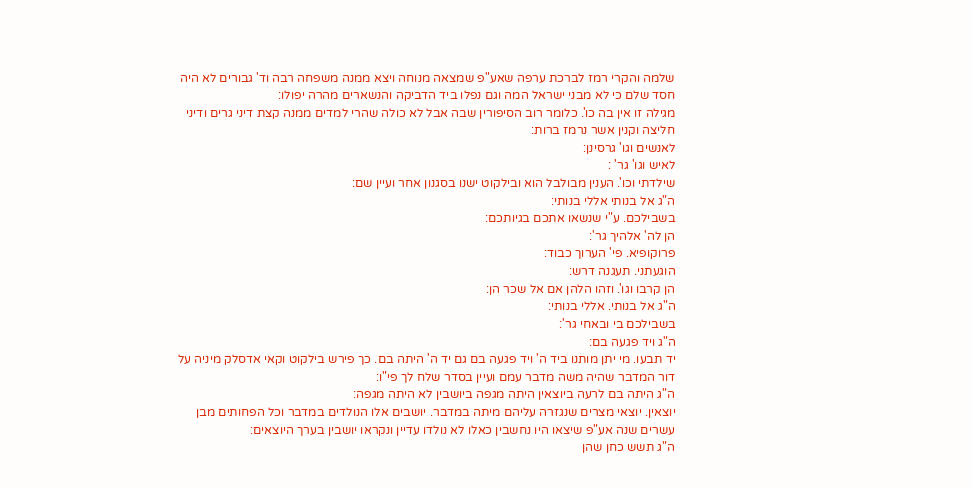שלמה והקרי רמז לברכת ערפה שאע"פ שמצאה מנוחה ויצא ממנה משפחה רבה וד' גבורים לא היה חסד שלם כי לא מבני ישראל המה וגם נפלו ביד הדביקה והנשארים מהרה יפולו:
מגילה זו אין בה כו'. כלומר רוב הסיפורין שבה אבל לא כולה שהרי למדים ממנה קצת דיני גרים ודיני חליצה וקנין אשר נרמז ברות:
לאנשים וגו' גרסינן:
לאיש וגו' גר' :
שילדתי וכו'. הענין מבולבל הוא ובילקוט ישנו בסגנון אחר ועיין שם:
ה"ג אל בנותי אללי בנותי:
בשבילכם. ע"י שנשאו אתכם בגיותכם:
הן לה' אלהיך גר':
פרוקופיא. פי' הערוך כבוד:
הוגעתני. תעגנה דרש:
הן קרבו וגו'. וזהו הלהן אם אל שכר הן:
ה"ג אל בנותי. אללי בנותי:
בשבילכם בי ובאחי גר':
ה"ג ויד פגעה בם:
יד תבעו. מי יתן מותנו ביד ה' ויד פגעה בם גם יד ה' היתה בם. כך פירש בילקוט וקאי אדסלק מיניה על דור המדבר שהיה משה מדבר עמם ועיין בסדר שלח לך פי"ו:
ה"ג היתה בם לרעה ביוצאין היתה מגפה ביושבין לא היתה מגפה:
יוצאין. יוצאי מצרים שנגזרה עליהם מיתה במדבר. יושבים אלו הנולדים במדבר וכל הפחותים מבן עשרים שנה אע"פ שיצאו היו נחשבין כאלו לא נולדו עדיין ונקראו יושבין בערך היוצאים:
ה"ג תשש כחן שהן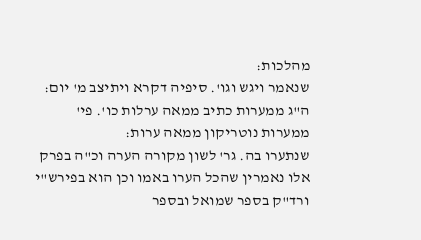מהלכות:
שנאמר ויגש וגו'. סיפיה דקרא ויתיצב מ' יום:
ה"ג ממערות כתיב ממאה ערלות כו'. פי' ממערות נוטריקון ממאה ערות:
שנתערו בה. גר' לשון מקורה הערה וכ"ה בפרק אלו נאמרין שהכל הערו באמו וכן הוא בפירש"י ורד"ק בספר שמואל ובספר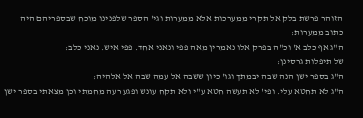הזוהר פרשת בלק אל תקרי ממערכות אלא ממערות וגי' הספר שלפנינו מוכח שבספריהם היה כתוב ממערות:
ה"ג אף כלב א' וכ"ה בפרק אלו נאמרין מאה פפי ונאני אחד. פפי איש. נאני כלב:
של תיפלות גרסינן:
ה"ג בספר ישן הנה שבה יבמתך וגו' כיון ששבה אל עמה שבה אל אלהיה:
ה"ג לא תחטא עלי. ופי' לא תעשה חטא ע"י ולא תקח עונש ופגע רעה מחמתי וכן מצאתי בספר ישן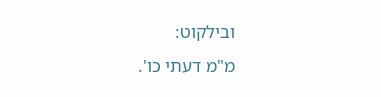ובילקוט:
מ"מ דעתי כו'.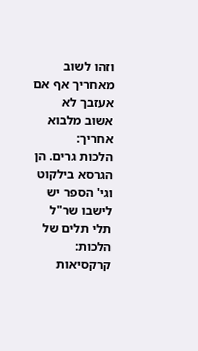וזהו לשוב מאחריך אף אם אעזבך לא אשוב מלבוא אחריך:
הלכות גרים. הן הגרסא בילקוט וגי' הספר יש לישבו שר"ל תלי תלים של הלכות:
קרקסיאות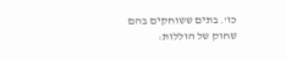כו'. בתים ששוחקים בהם שחוק של הוללות: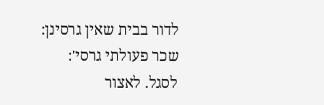לדור בבית שאין גרסינן:
שכר פעולתי גרסי':
לסגל. לאצור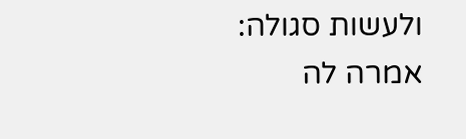ולעשות סגולה:
אמרה לה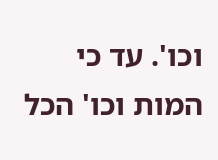וכו'. עד כי המות וכו' הכל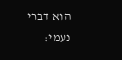הוא דברי נעמי: